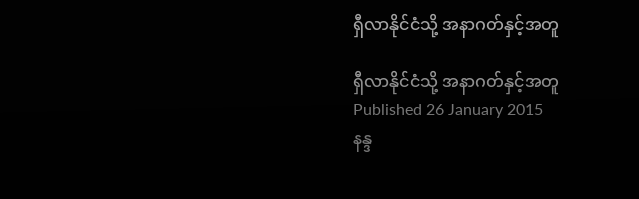ရှီလာနိုင်ငံသို့ အနာဂတ်နှင့်အတူ

ရှီလာနိုင်ငံသို့ အနာဂတ်နှင့်အတူ
Published 26 January 2015
နန္ဒ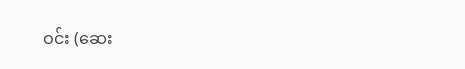ဝင်း (ဆေး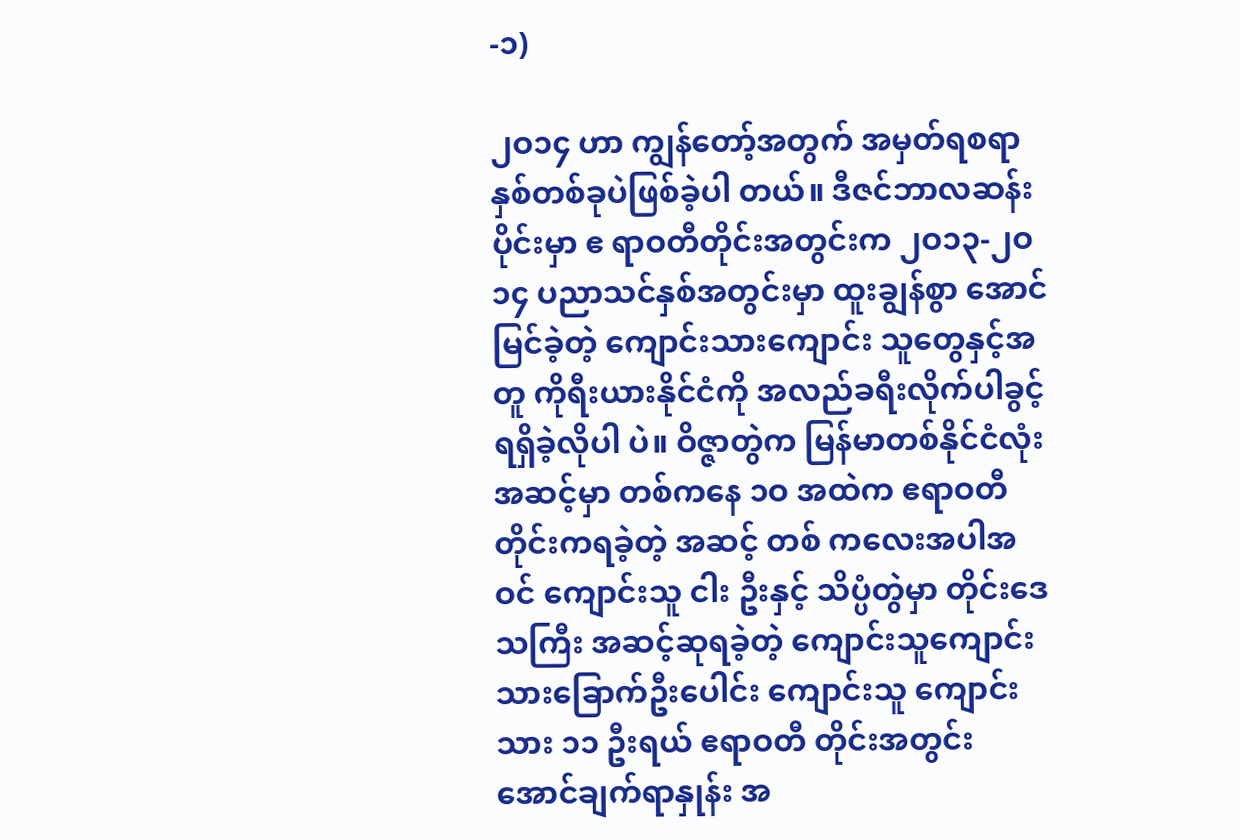-၁)

၂ဝ၁၄ ဟာ ကျွန်တော့်အတွက် အမှတ်ရစရာ နှစ်တစ်ခုပဲဖြစ်ခဲ့ပါ တယ်။ ဒီဇင်ဘာလဆန်းပိုင်းမှာ ဧ ရာဝတီတိုင်းအတွင်းက ၂ဝ၁၃-၂ဝ၁၄ ပညာသင်နှစ်အတွင်းမှာ ထူးချွန်စွာ အောင်မြင်ခဲ့တဲ့ ကျောင်းသားကျောင်း သူတွေနှင့်အတူ ကိုရီးယားနိုင်ငံကို အလည်ခရီးလိုက်ပါခွင့်ရရှိခဲ့လိုပါ ပဲ။ ဝိဇ္ဇာတွဲက မြန်မာတစ်နိုင်ငံလုံး အဆင့်မှာ တစ်ကနေ ၁ဝ အထဲက ဧရာဝတီတိုင်းကရခဲ့တဲ့ အဆင့် တစ် ကလေးအပါအဝင် ကျောင်းသူ ငါး ဦးနှင့် သိပ္ပံတွဲမှာ တိုင်းဒေသကြီး အဆင့်ဆုရခဲ့တဲ့ ကျောင်းသူကျောင်း သားခြောက်ဦးပေါင်း ကျောင်းသူ ကျောင်းသား ၁၁ ဦးရယ် ဧရာဝတီ တိုင်းအတွင်း အောင်ချက်ရာနှုန်း အ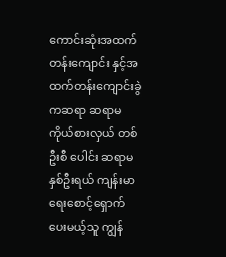ကောင်းဆုံးအထက်တန်းကျောင်း နှင့်အထက်တန်းကျောင်းခွဲကဆရာ ဆရာမကိုယ်စားလှယ် တစ်ဦးစီ ပေါင်း ဆရာမ နှစ်ဦးရယ် ကျန်းမာ ရေးစောင့်ရှောက်ပေးမယ့်သူ ကျွန်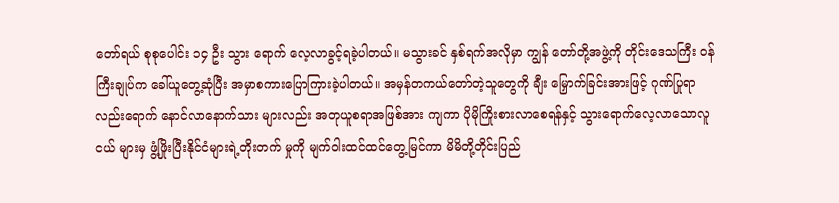တော်ရယ် စုစုပေါင်း ၁၄ ဦး သွား ရောက် လေ့လာခွင့်ရခဲ့ပါတယ်။ မသွားခင် နှစ်ရက်အလိုမှာ ကျွန် တော်တို့အဖွဲ့ကို တိုင်းဒေသကြီး ဝန်ကြီးချုပ်က ခေါ်ယူတွေ့ဆုံပြီး အမှာစကားပြောကြားခဲ့ပါတယ်။ အမှန်တကယ်တော်တဲ့သူတွေကို ချီး မြှောက်ခြင်းအားဖြင့် ဂုဏ်ပြုရာ လည်းရောက် နောင်လာနောက်သား များလည်း အတုယူစရာအဖြစ်အား ကျကာ ပိုမိုကြိုးစားလာစေရန်နှင့် သွားရောက်လေ့လာသောလူငယ် များမှ ဖွံ့ဖြိုးပြီးနိုင်ငံများရဲ့တိုးတက် မှုကို မျက်ဝါးထင်ထင်တွေ့မြင်ကာ မိမိတို့တိုင်းပြည်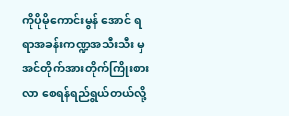ကိုပိုမိုကောင်းမွန် အောင် ရရာအခန်းကဏ္ဍအသီးသီး မှ အင်တိုက်အားတိုက်ကြိုးစားလာ စေရန်ရည်ရွယ်တယ်လို့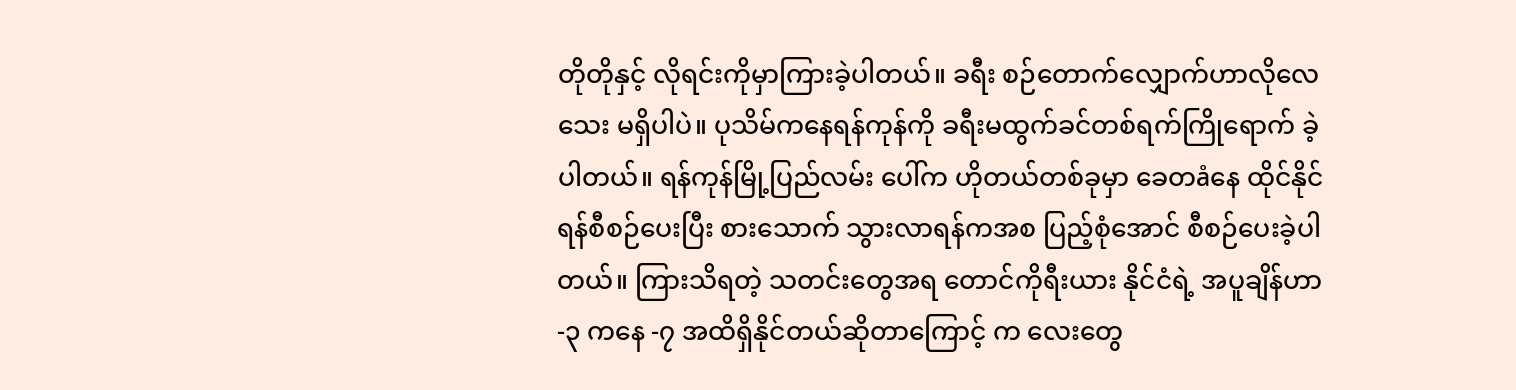တိုတိုနှင့် လိုရင်းကိုမှာကြားခဲ့ပါတယ်။ ခရီး စဉ်တောက်လျှောက်ဟာလိုလေသေး မရှိပါပဲ။ ပုသိမ်ကနေရန်ကုန်ကို ခရီးမထွက်ခင်တစ်ရက်ကြိုရောက် ခဲ့ပါတယ်။ ရန်ကုန်မြို့ပြည်လမ်း ပေါ်က ဟိုတယ်တစ်ခုမှာ ခေတåနေ ထိုင်နိုင်ရန်စီစဉ်ပေးပြီး စားသောက် သွားလာရန်ကအစ ပြည့်စုံအောင် စီစဉ်ပေးခဲ့ပါတယ်။ ကြားသိရတဲ့ သတင်းတွေအရ တောင်ကိုရီးယား နိုင်ငံရဲ့ အပူချိန်ဟာ -၃ ကနေ -၇ အထိရှိနိုင်တယ်ဆိုတာကြောင့် က လေးတွေ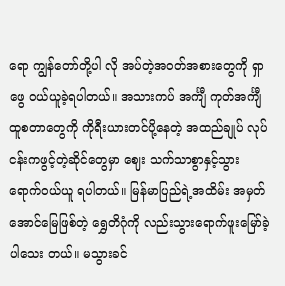ရော ကျွန်တော်တို့ပါ လို အပ်တဲ့အဝတ်အစားတွေကို ရှာဖွေ ဝယ်ယူခဲ့ရပါတယ်။ အသားကပ် အင်္ကျီ ကုတ်အင်္ကျီထူစတာတွေကို ကိုရီးယားတင်ပို့နေတဲ့ အထည်ချုပ် လုပ်ငန်းကဖွင့်တဲ့ဆိုင်တွေမှာ ဈေး သက်သာစွာနှင့်သွားရောက်ဝယ်ယူ ရပါတယ်။ မြန်မာပြည်ရဲ့အထိမ်း အမှတ်အောင်မြေဖြစ်တဲ့ ရွှေတိဂုံကို လည်းသွားရောက်ဖူးမြော်ခဲ့ပါသေး တယ်။ မသွားခင်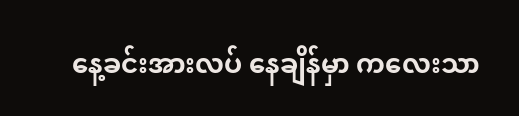နေ့ခင်းအားလပ် နေချိန်မှာ ကလေးသာ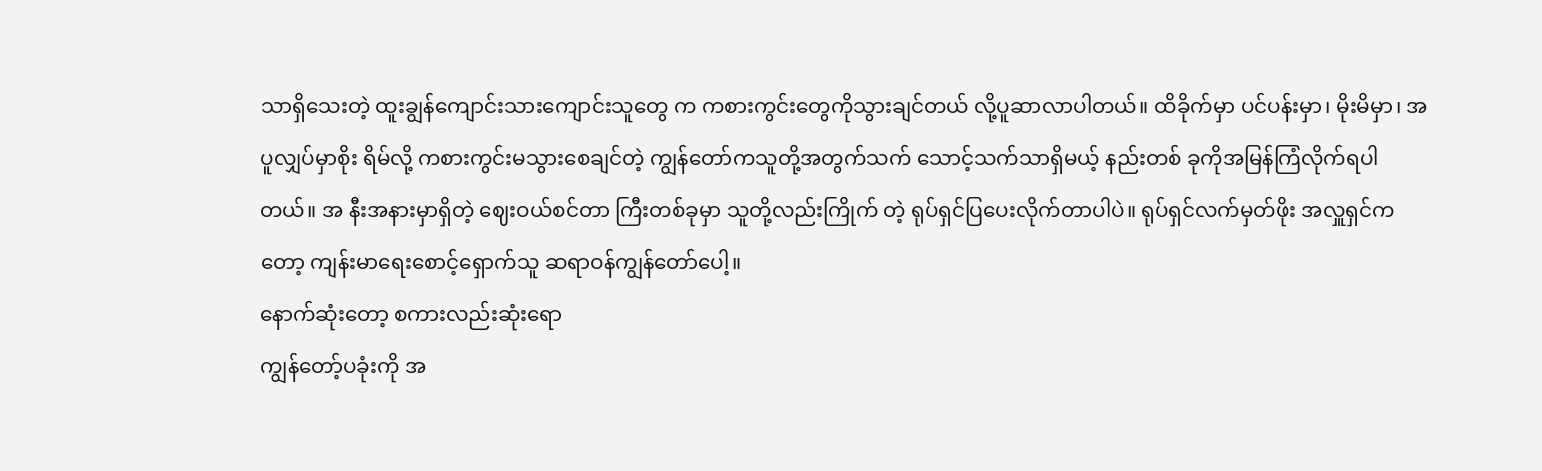သာရှိသေးတဲ့ ထူးချွန်ကျောင်းသားကျောင်းသူတွေ က ကစားကွင်းတွေကိုသွားချင်တယ် လို့ပူဆာလာပါတယ်။ ထိခိုက်မှာ ပင်ပန်းမှာ၊ မိုးမိမှာ၊ အပူလျှပ်မှာစိုး ရိမ်လို့ ကစားကွင်းမသွားစေချင်တဲ့ ကျွန်တော်ကသူတို့အတွက်သက် သောင့်သက်သာရှိမယ့် နည်းတစ် ခုကိုအမြန်ကြံလိုက်ရပါတယ်။ အ နီးအနားမှာရှိတဲ့ ဈေးဝယ်စင်တာ ကြီးတစ်ခုမှာ သူတို့လည်းကြိုက် တဲ့ ရုပ်ရှင်ပြပေးလိုက်တာပါပဲ။ ရုပ်ရှင်လက်မှတ်ဖိုး အလှူရှင်က တော့ ကျန်းမာရေးစောင့်ရှောက်သူ ဆရာဝန်ကျွန်တော်ပေါ့။
နောက်ဆုံးတော့ စကားလည်းဆုံးရော
ကျွန်တော့်ပခုံးကို အ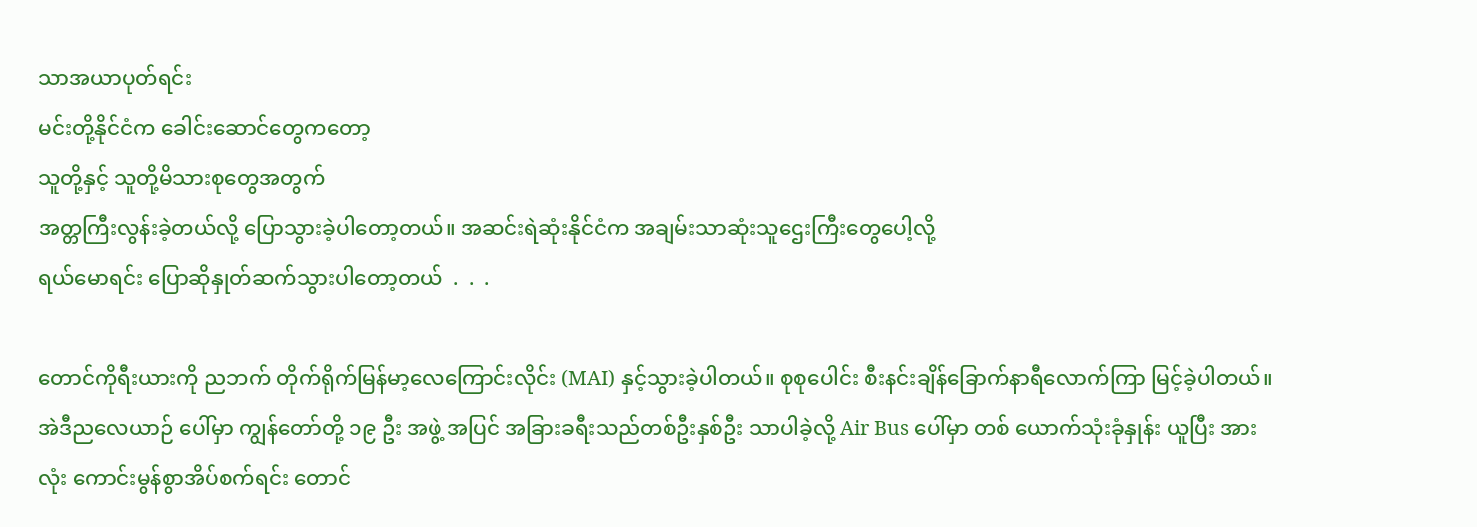သာအယာပုတ်ရင်း
မင်းတို့နိုင်ငံက ခေါင်းဆောင်တွေကတော့
သူတို့နှင့် သူတို့မိသားစုတွေအတွက်
အတ္တကြီးလွန်းခဲ့တယ်လို့ ပြောသွားခဲ့ပါတော့တယ်။ အဆင်းရဲဆုံးနိုင်ငံက အချမ်းသာဆုံးသူဌေးကြီးတွေပေါ့လို့
ရယ်မောရင်း ပြောဆိုနှုတ်ဆက်သွားပါတော့တယ်  .  .  .

တောင်ကိုရီးယားကို ညဘက် တိုက်ရိုက်မြန်မာ့လေကြောင်းလိုင်း (MAI) နှင့်သွားခဲ့ပါတယ်။ စုစုပေါင်း စီးနင်းချိန်ခြောက်နာရီလောက်ကြာ မြင့်ခဲ့ပါတယ်။ အဲဒီညလေယာဉ် ပေါ်မှာ ကျွန်တော်တို့ ၁၉ ဦး အဖွဲ့ အပြင် အခြားခရီးသည်တစ်ဦးနှစ်ဦး သာပါခဲ့လို့ Air Bus ပေါ်မှာ တစ် ယောက်သုံးခုံနှုန်း ယူပြီး အားလုံး ကောင်းမွန်စွာအိပ်စက်ရင်း တောင်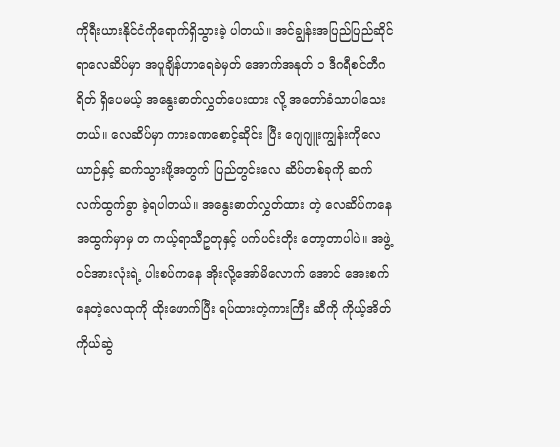ကိုရီးယားနိုင်ငံကိုရောက်ရှိသွားခဲ့ ပါတယ်။ အင်ချွန်းအပြည်ပြည်ဆိုင် ရာလေဆိပ်မှာ အပူချိန်ဟာရေခဲမှတ် အောက်အနုတ် ၁ ဒီဂရီစင်တီဂရိတ် ရှိပေမယ့် အနွေးဓာတ်လွှတ်ပေးထား လို့ အတော်ခံသာပါသေးတယ်။ လေဆိပ်မှာ ကားခဏစောင့်ဆိုင်း ပြီး ဂျေဂျူးကျွန်းကိုလေယာဉ်နှင့် ဆက်သွားဖို့အတွက် ပြည်တွင်းလေ ဆိပ်တစ်ခုကို ဆက်လက်ထွက်ခွာ ခဲ့ရပါတယ်။ အနွေးဓာတ်လွှတ်ထား တဲ့ လေဆိပ်ကနေအထွက်မှာမှ တ ကယ့်ရာသီဥတုနှင့် ပက်ပင်းတိုး တော့တာပါပဲ။ အဖွဲ့ဝင်အားလုံးရဲ့ ပါးစပ်ကနေ အိုးလို့အော်မိလောက် အောင် အေးစက်နေတဲ့လေထုကို ထိုးဖောက်ပြီး ရပ်ထားတဲ့ကားကြီး ဆီကို ကိုယ့်အိတ်ကိုယ်ဆွဲ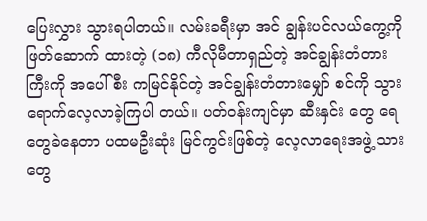ပြေးလွှား သွားရပါတယ်။ လမ်းခရီးမှာ အင် ချွန်းပင်လယ်ကွေ့ကို ဖြတ်ဆောက် ထားတဲ့ (၁၈) ကီလိုမီတာရှည်တဲ့ အင်ချွန်းတံတားကြီးကို အပေါ်စီး ကမြင်နိုင်တဲ့ အင်ချွန်းတံတားမျှော် စင်ကို သွားရောက်လေ့လာခဲ့ကြပါ တယ်။ ပတ်ဝန်းကျင်မှာ ဆီးနှင်း တွေ ရေတွေခဲနေတာ ပထမဦးဆုံး မြင်ကွင်းဖြစ်တဲ့ လေ့လာရေးအဖွဲ့ သားတွေ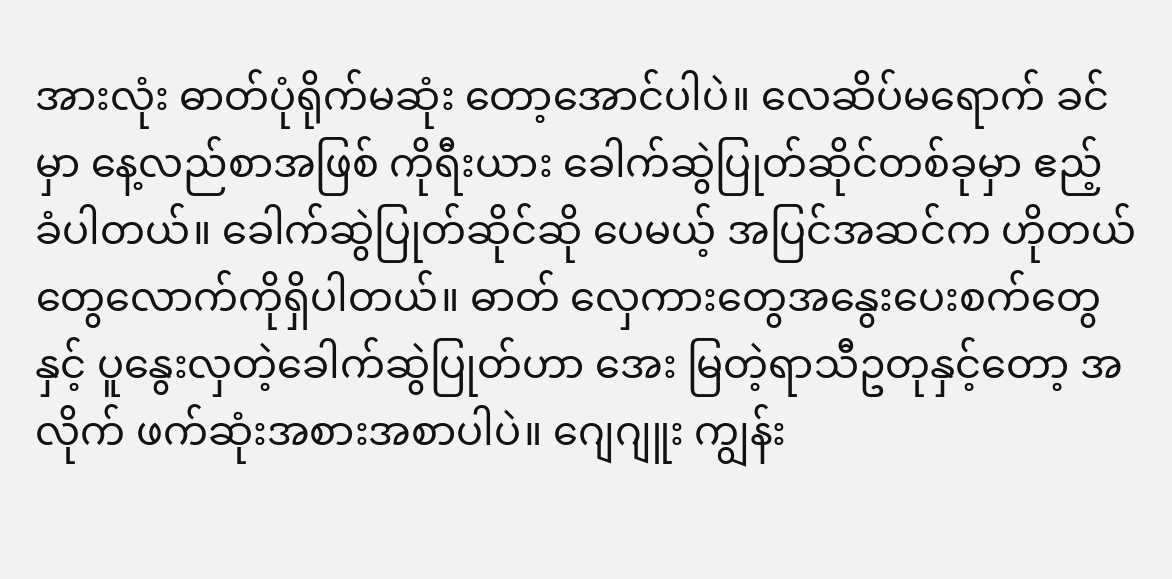အားလုံး ဓာတ်ပုံရိုက်မဆုံး တော့အောင်ပါပဲ။ လေဆိပ်မရောက် ခင်မှာ နေ့လည်စာအဖြစ် ကိုရီးယား ခေါက်ဆွဲပြုတ်ဆိုင်တစ်ခုမှာ ဧည့် ခံပါတယ်။ ခေါက်ဆွဲပြုတ်ဆိုင်ဆို ပေမယ့် အပြင်အဆင်က ဟိုတယ် တွေလောက်ကိုရှိပါတယ်။ ဓာတ် လှေကားတွေအနွေးပေးစက်တွေနှင့် ပူနွေးလှတဲ့ခေါက်ဆွဲပြုတ်ဟာ အေး မြတဲ့ရာသီဥတုနှင့်တော့ အလိုက် ဖက်ဆုံးအစားအစာပါပဲ။ ဂျေဂျူး ကျွန်း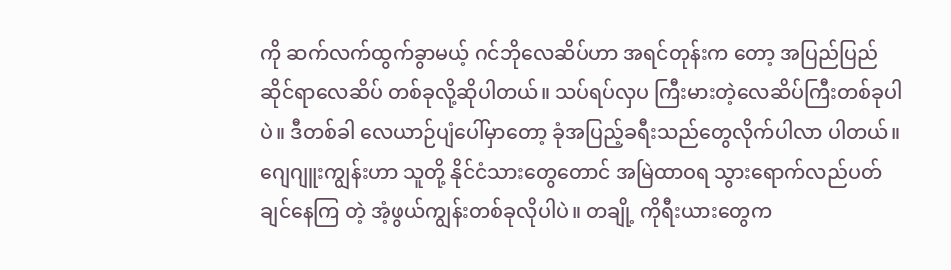ကို ဆက်လက်ထွက်ခွာမယ့် ဂင်ဘိုလေဆိပ်ဟာ အရင်တုန်းက တော့ အပြည်ပြည်ဆိုင်ရာလေဆိပ် တစ်ခုလို့ဆိုပါတယ်။ သပ်ရပ်လှပ ကြီးမားတဲ့လေဆိပ်ကြီးတစ်ခုပါပဲ။ ဒီတစ်ခါ လေယာဉ်ပျံပေါ်မှာတော့ ခုံအပြည့်ခရီးသည်တွေလိုက်ပါလာ ပါတယ်။ ဂျေဂျူးကျွန်းဟာ သူတို့ နိုင်ငံသားတွေတောင် အမြဲထာဝရ သွားရောက်လည်ပတ်ချင်နေကြ တဲ့ အံ့ဖွယ်ကျွန်းတစ်ခုလိုပါပဲ။ တချို့ ကိုရီးယားတွေက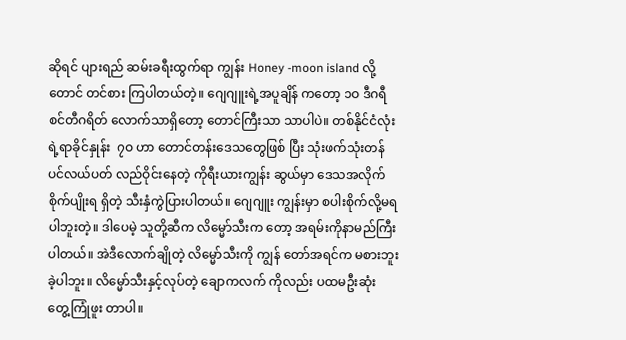ဆိုရင် ပျားရည် ဆမ်းခရီးထွက်ရာ ကျွန်း Honey -moon island လို့တောင် တင်စား ကြပါတယ်တဲ့။ ဂျေဂျူးရဲ့အပူချိန် ကတော့ ၁ဝ ဒီဂရီစင်တီဂရိတ် လောက်သာရှိတော့ တောင်ကြီးသာ သာပါပဲ။ တစ်နိုင်ငံလုံးရဲ့ရာခိုင်နှုန်း  ၇ဝ ဟာ တောင်တန်းဒေသတွေဖြစ် ပြီး သုံးဖက်သုံးတန် ပင်လယ်ပတ် လည်ဝိုင်းနေတဲ့ ကိုရီးယားကျွန်း ဆွယ်မှာ ဒေသအလိုက်စိုက်ပျိုးရ ရှိတဲ့ သီးနှံကွဲပြားပါတယ်။ ဂျေဂျူး ကျွန်းမှာ စပါးစိုက်လို့မရပါဘူးတဲ့။ ဒါပေမဲ့ သူတို့ဆီက လိမ္မော်သီးက တော့ အရမ်းကိုနာမည်ကြီးပါတယ်။ အဲဒီလောက်ချိုတဲ့ လိမ္မော်သီးကို ကျွန် တော်အရင်က မစားဘူးခဲ့ပါဘူး။ လိမ္မော်သီးနှင့်လုပ်တဲ့ ချောကလက် ကိုလည်း ပထမဦးဆုံး တွေ့ကြုံဖူး တာပါ။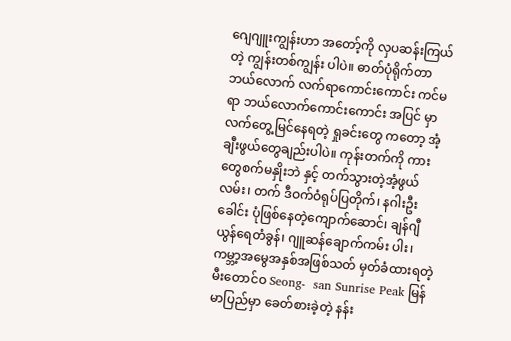ဂျေဂျူးကျွန်းဟာ အတော့်ကို လှပဆန်းကြယ်တဲ့ ကျွန်းတစ်ကျွန်း ပါပဲ။ ဓာတ်ပုံရိုက်တာဘယ်လောက် လက်ရာကောင်းကောင်း ကင်မရာ ဘယ်လောက်ကောင်းကောင်း အပြင် မှာလက်တွေ့မြင်နေရတဲ့ ရှုခင်းတွေ ကတော့ အံ့ချီးဖွယ်တွေချည်းပါပဲ။ ကုန်းတက်ကို ကားတွေစက်မနှိုးဘဲ နှင့် တက်သွားတဲ့အံ့ဖွယ်လမ်း၊ တက် ဒီဝက်ဝံရုပ်ပြတိုက်၊ နဂါးဦးခေါင်း ပုံဖြစ်နေတဲ့ကျောက်ဆောင်၊ ချန်ဂျီ ယွန်ရေတံခွန်၊ ဂျူဆန်ချောက်ကမ်း ပါး၊ ကမ္ဘာ့အမွေအနှစ်အဖြစ်သတ် မှတ်ခံထားရတဲ့ မီးတောင်ဝ Seong-  san Sunrise Peak မြန်မာပြည်မှာ ခေတ်စားခဲ့တဲ့ နန်း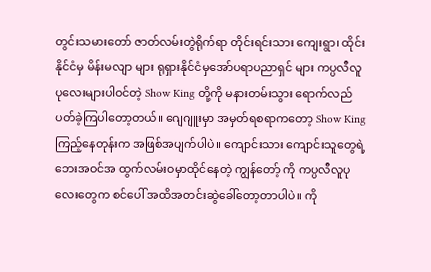တွင်းသမားတော် ဇာတ်လမ်းတွဲရိုက်ရာ တိုင်းရင်းသား ကျေးရွာ၊ ထိုင်းနိုင်ငံမှ မိန်းမလျာ များ ရုရှားနိုင်ငံမှအော်ပရာပညာရှင် များ ကပ္ပလီလူပုလေးများပါဝင်တဲ့ Show King တို့ကို မနားတမ်းသွား ရောက်လည်ပတ်ခဲ့ကြပါတော့တယ်။ ဂျေဂျူးမှာ အမှတ်ရစရာကတော့ Show King ကြည့်နေတုန်းက အဖြစ်အပျက်ပါပဲ။ ကျောင်းသား ကျောင်းသူတွေရဲ့ ဘေးအဝင်အ ထွက်လမ်းဝမှာထိုင်နေတဲ့ ကျွန်တော့် ကို ကပ္ပလီလူပုလေးတွေက စင်ပေါ် အထိအတင်းဆွဲခေါ်တော့တာပါပဲ။ ကို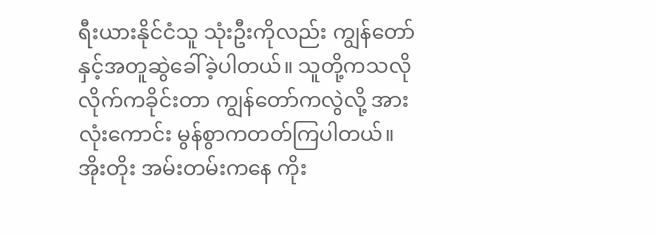ရီးယားနိုင်ငံသူ သုံးဦးကိုလည်း ကျွန်တော်နှင့်အတူဆွဲခေါ်ခဲ့ပါတယ်။ သူတို့ကသလို လိုက်ကခိုင်းတာ ကျွန်တော်ကလွဲလို့ အားလုံးကောင်း မွန်စွာကတတ်ကြပါတယ်။ အိုးတိုး အမ်းတမ်းကနေ ကိုး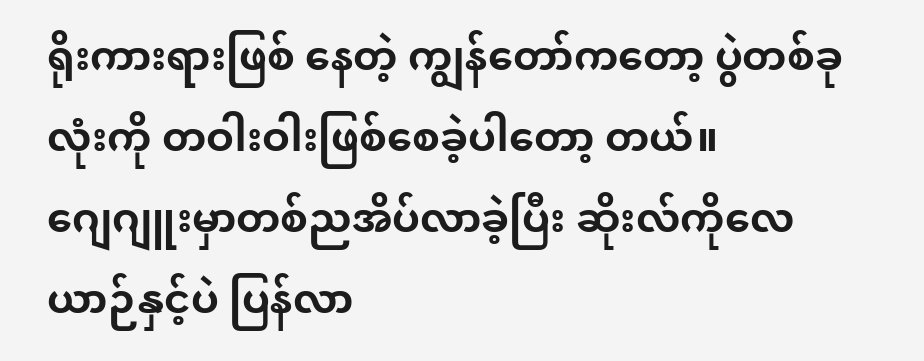ရိုးကားရားဖြစ် နေတဲ့ ကျွန်တော်ကတော့ ပွဲတစ်ခု လုံးကို တဝါးဝါးဖြစ်စေခဲ့ပါတော့ တယ်။
ဂျေဂျူးမှာတစ်ညအိပ်လာခဲ့ပြီး ဆိုးလ်ကိုလေယာဉ်နှင့်ပဲ ပြန်လာ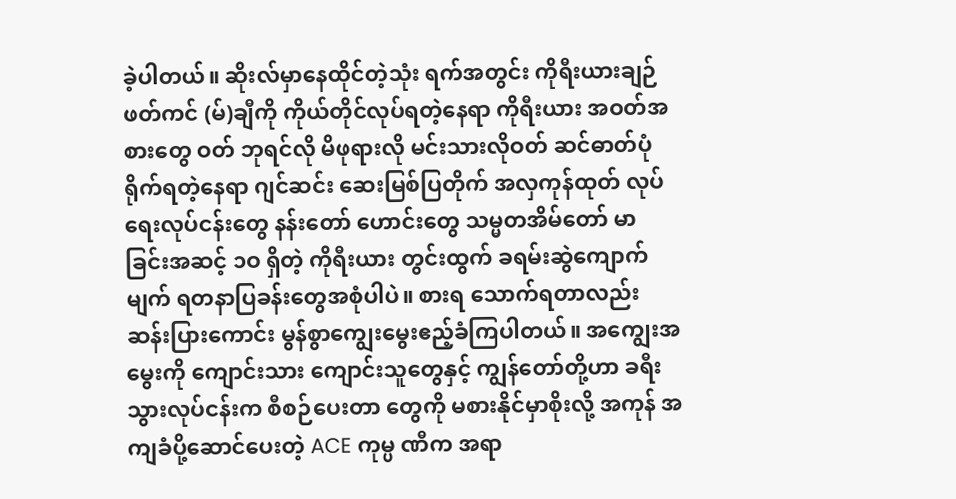ခဲ့ပါတယ်။ ဆိုးလ်မှာနေထိုင်တဲ့သုံး ရက်အတွင်း ကိုရီးယားချဉ်ဖတ်ကင် (မ်)ချီကို ကိုယ်တိုင်လုပ်ရတဲ့နေရာ ကိုရီးယား အဝတ်အစားတွေ ဝတ် ဘုရင်လို မိဖုရားလို မင်းသားလိုဝတ် ဆင်ဓာတ်ပုံရိုက်ရတဲ့နေရာ ဂျင်ဆင်း ဆေးမြစ်ပြတိုက် အလှကုန်ထုတ် လုပ်ရေးလုပ်ငန်းတွေ နန်းတော် ဟောင်းတွေ သမ္မတအိမ်တော် မာ ခြင်းအဆင့် ၁ဝ ရှိတဲ့ ကိုရီးယား တွင်းထွက် ခရမ်းဆွဲကျောက်မျက် ရတနာပြခန်းတွေအစုံပါပဲ။ စားရ သောက်ရတာလည်း ဆန်းပြားကောင်း မွန်စွာကျွေးမွေးဧည့်ခံကြပါတယ်။ အကျွေးအမွေးကို ကျောင်းသား ကျောင်းသူတွေနှင့် ကျွန်တော်တို့ဟာ ခရီးသွားလုပ်ငန်းက စီစဉ်ပေးတာ တွေကို မစားနိုင်မှာစိုးလို့ အကုန် အကျခံပို့ဆောင်ပေးတဲ့ ACE ကုမ္ပ ဏီက အရာ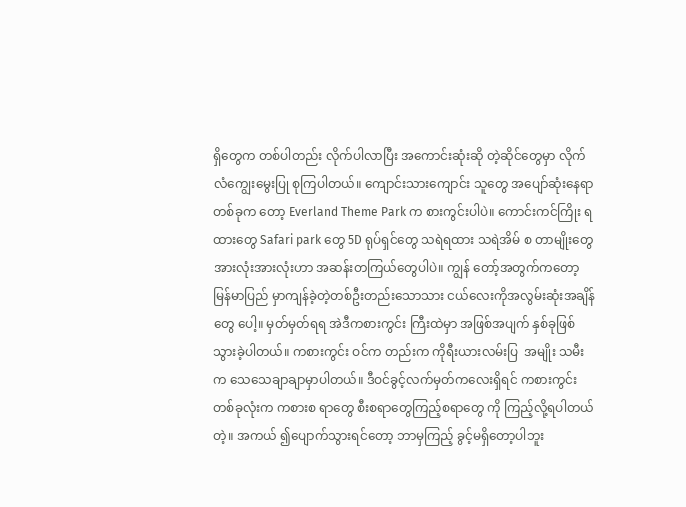ရှိတွေက တစ်ပါတည်း လိုက်ပါလာပြီး အကောင်းဆုံးဆို တဲ့ဆိုင်တွေမှာ လိုက်လံကျွေးမွေးပြု စုကြပါတယ်။ ကျောင်းသားကျောင်း သူတွေ အပျော်ဆုံးနေရာတစ်ခုက တော့ Everland Theme Park က စားကွင်းပါပဲ။ ကောင်းကင်ကြိုး ရထားတွေ Safari park တွေ 5D ရုပ်ရှင်တွေ သရဲရထား သရဲအိမ် စ တာမျိုးတွေ အားလုံးအားလုံးဟာ အဆန်းတကြယ်တွေပါပဲ။ ကျွန် တော့်အတွက်ကတော့ မြန်မာပြည် မှာကျန်ခဲ့တဲ့တစ်ဦးတည်းသောသား ငယ်လေးကိုအလွမ်းဆုံးအချိန်တွေ ပေါ့။ မှတ်မှတ်ရရ အဲဒီကစားကွင်း ကြီးထဲမှာ အဖြစ်အပျက် နှစ်ခုဖြစ် သွားခဲ့ပါတယ်။ ကစားကွင်း ဝင်က တည်းက ကိုရီးယားလမ်းပြ  အမျိုး သမီးက သေသေချာချာမှာပါတယ်။ ဒီဝင်ခွင့်လက်မှတ်ကလေးရှိရင် ကစားကွင်းတစ်ခုလုံးက ကစားစ ရာတွေ စီးစရာတွေကြည့်စရာတွေ ကို ကြည့်လို့ရပါတယ်တဲ့။ အကယ် ၍ပျောက်သွားရင်တော့ ဘာမှကြည့် ခွင့်မရှိတော့ပါဘူး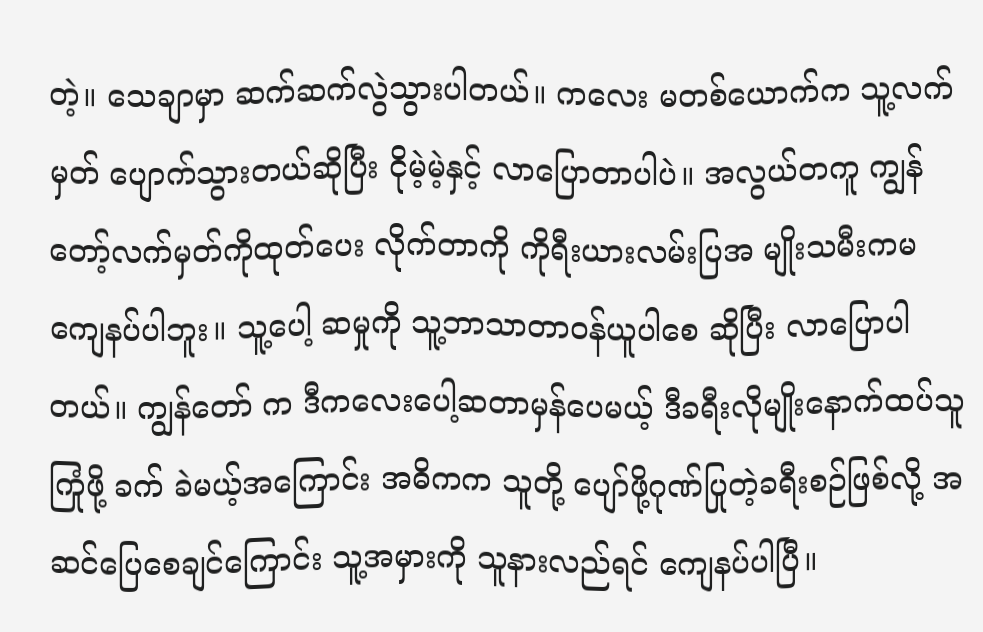တဲ့။ သေချာမှာ ဆက်ဆက်လွဲသွားပါတယ်။ ကလေး မတစ်ယောက်က သူ့လက်မှတ် ပျောက်သွားတယ်ဆိုပြီး ငိုမဲ့မဲ့နှင့် လာပြောတာပါပဲ။ အလွယ်တကူ ကျွန်တော့်လက်မှတ်ကိုထုတ်ပေး လိုက်တာကို ကိုရီးယားလမ်းပြအ မျိုးသမီးကမကျေနပ်ပါဘူး။ သူ့ပေါ့ ဆမှုကို သူ့ဘာသာတာဝန်ယူပါစေ ဆိုပြီး လာပြောပါတယ်။ ကျွန်တော် က ဒီကလေးပေါ့ဆတာမှန်ပေမယ့် ဒီခရီးလိုမျိုးနောက်ထပ်သူကြုံဖို့ ခက် ခဲမယ့်အကြောင်း အဓိကက သူတို့ ပျော်ဖို့ဂုဏ်ပြုတဲ့ခရီးစဉ်ဖြစ်လို့ အ ဆင်ပြေစေချင်ကြောင်း သူ့အမှားကို သူနားလည်ရင် ကျေနပ်ပါပြီ။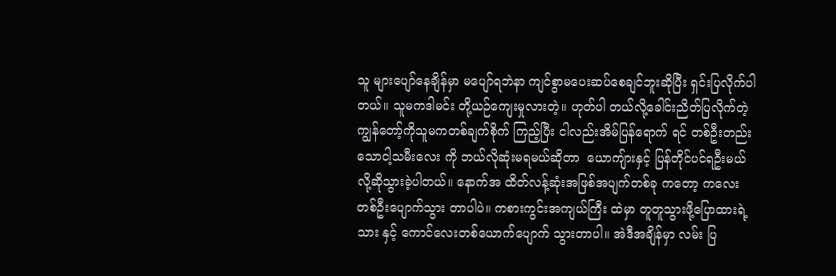သူ များပျော်နေချိန်မှာ မပျော်ရဘဲနာ ကျင်စွာမပေးဆပ်စေချင်ဘူးဆိုပြီး ရှင်းပြလိုက်ပါတယ်။ သူမကဒါမင်း တို့ယဉ်ကျေးမှုလားတဲ့။ ဟုတ်ပါ တယ်လို့ခေါင်းညိတ်ပြလိုက်တဲ့ ကျွန်တော့်ကိုသူမကတစ်ချက်စိုက် ကြည့်ပြီး ငါလည်းအိမ်ပြန်ရောက် ရင် တစ်ဦးတည်းသောငါ့သမီးလေး ကို ဘယ်လိုဆုံးမရမယ်ဆိုတာ  ယောကျ်ားနှင့် ပြန်တိုင်ပင်ရဦးမယ် လို့ဆိုသွားခဲ့ပါတယ်။ နောက်အ ထိတ်လန့်ဆုံးအဖြစ်အပျက်တစ်ခု ကတော့ ကလေးတစ်ဦးပျောက်သွား တာပါပဲ။ ကစားကွင်းအကျယ်ကြီး ထဲမှာ တူတူသွားဖို့ပြောထားရဲ့သား နှင့် ကောင်လေးတစ်ယောက်ပျောက် သွားတာပါ။ အဲဒီအချိန်မှာ လမ်း ပြ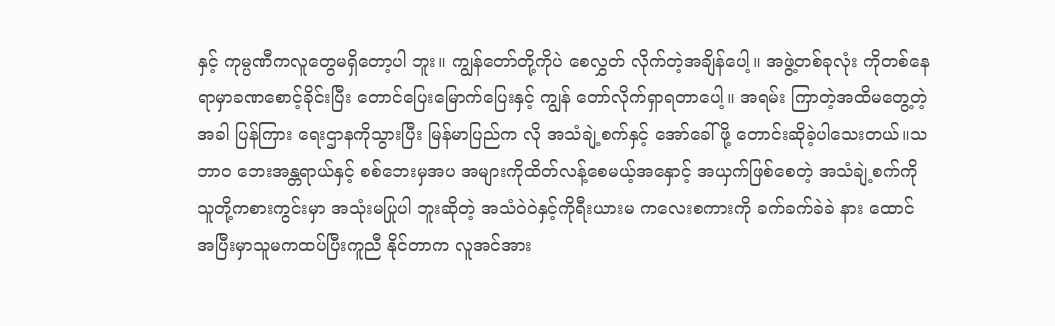နှင့် ကုမ္ပဏီကလူတွေမရှိတော့ပါ ဘူး။ ကျွန်တော်တို့ကိုပဲ စေလွှတ် လိုက်တဲ့အချိန်ပေါ့။ အဖွဲ့တစ်ခုလုံး ကိုတစ်နေရာမှာခဏစောင့်ခိုင်းပြီး တောင်ပြေးမြောက်ပြေးနှင့် ကျွန် တော်လိုက်ရှာရတာပေါ့။ အရမ်း ကြာတဲ့အထိမတွေ့တဲ့အခါ ပြန်ကြား ရေးဌာနကိုသွားပြီး မြန်မာပြည်က လို အသံချဲ့စက်နှင့် အော်ခေါ်ဖို့ တောင်းဆိုခဲ့ပါသေးတယ်။သဘာဝ ဘေးအန္တရာယ်နှင့် စစ်ဘေးမှအပ အများကိုထိတ်လန့်စေမယ့်အနှောင့် အယှက်ဖြစ်စေတဲ့ အသံချဲ့စက်ကို သူတို့ကစားကွင်းမှာ အသုံးမပြုပါ ဘူးဆိုတဲ့ အသံဝဲဝဲနှင့်ကိုရီးယားမ ကလေးစကားကို ခက်ခက်ခဲခဲ နား ထောင်အပြီးမှာသူမကထပ်ပြီးကူညီ နိုင်တာက လူအင်အား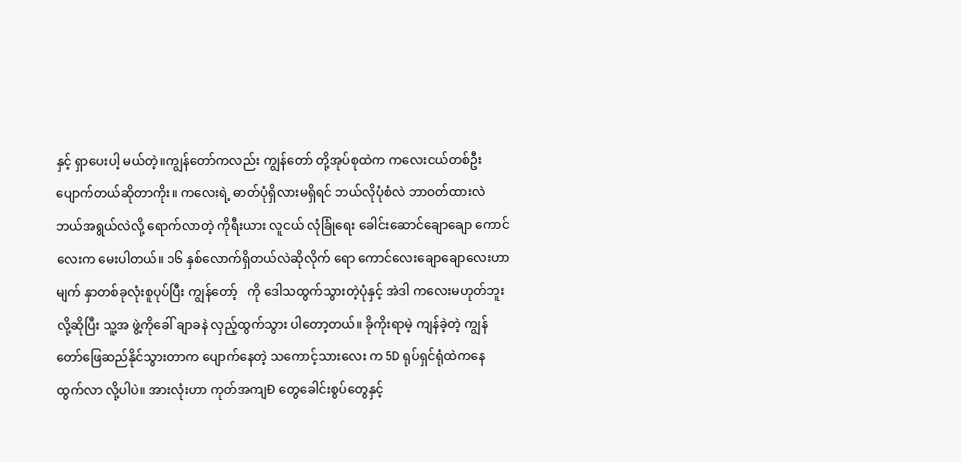နှင့် ရှာပေးပါ့ မယ်တဲ့။ကျွန်တော်ကလည်း ကျွန်တော် တို့အုပ်စုထဲက ကလေးငယ်တစ်ဦး ပျောက်တယ်ဆိုတာကိုး။ ကလေးရဲ့ ဓာတ်ပုံရှိလားမရှိရင် ဘယ်လိုပုံစံလဲ ဘာဝတ်ထားလဲ ဘယ်အရွယ်လဲလို့ ရောက်လာတဲ့ ကိုရီးယား လူငယ် လုံခြုံရေး ခေါင်းဆောင်ချောချော ကောင်လေးက မေးပါတယ်။ ၁၆ နှစ်လောက်ရှိတယ်လဲဆိုလိုက် ရော ကောင်လေးချောချောလေးဟာ မျက် နှာတစ်ခုလုံးစူပုပ်ပြီး ကျွန်တော့်   ကို ဒေါသထွက်သွားတဲ့ပုံနှင့် အဲဒါ ကလေးမဟုတ်ဘူးလို့ဆိုပြီး သူ့အ ဖွဲ့ကိုခေါ် ချာခနဲ လှည့်ထွက်သွား ပါတော့တယ်။ ခိုကိုးရာမဲ့ ကျန်ခဲ့တဲ့ ကျွန်တော်ဖြေဆည်နိုင်သွားတာက ပျောက်နေတဲ့ သကောင့်သားလေး က 5D ရုပ်ရှင်ရုံထဲကနေ ထွက်လာ လို့ပါပဲ။ အားလုံးဟာ ကုတ်အကျÐ တွေခေါင်းစွပ်တွေနှင့်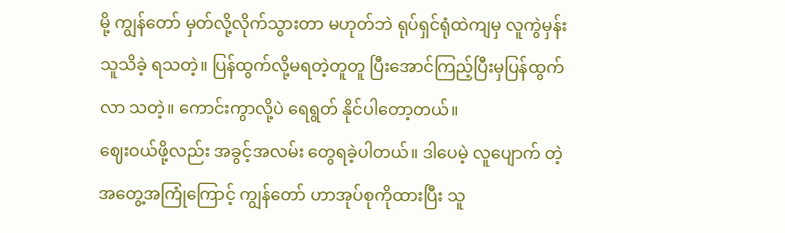မို့ ကျွန်တော် မှတ်လို့လိုက်သွားတာ မဟုတ်ဘဲ ရုပ်ရှင်ရုံထဲကျမှ လူကွဲမှန်းသူသိခဲ့ ရသတဲ့။ ပြန်ထွက်လို့မရတဲ့တူတူ ပြီးအောင်ကြည့်ပြီးမှပြန်ထွက်လာ သတဲ့။ ကောင်းကွာလို့ပဲ ရေရွတ် နိုင်ပါတော့တယ်။
ဈေးဝယ်ဖို့လည်း အခွင့်အလမ်း တွေရခဲ့ပါတယ်။ ဒါပေမဲ့ လူပျောက် တဲ့အတွေ့အကြုံကြောင့် ကျွန်တော် ဟာအုပ်စုကိုထားပြီး သူ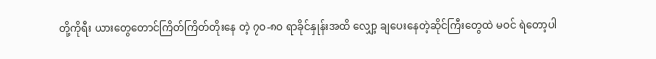တို့ကိုရီး ယားတွေတောင်ကြိတ်ကြိတ်တိုးနေ တဲ့ ၇ဝ-၈ဝ ရာခိုင်နှုန်းအထိ လျှော့ ချပေးနေတဲ့ဆိုင်ကြီးတွေထဲ မဝင် ရဲတော့ပါ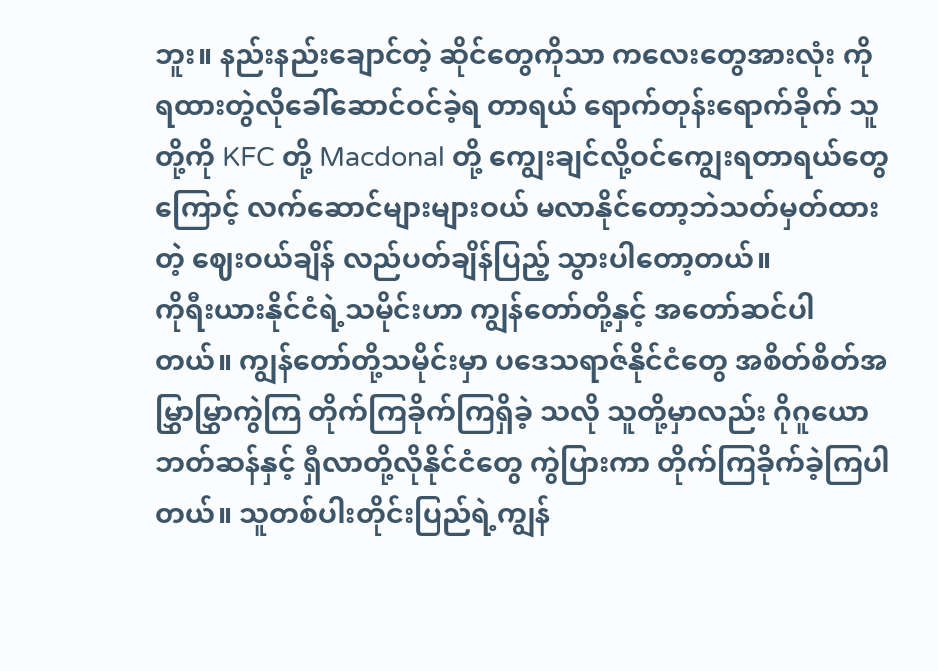ဘူး။ နည်းနည်းချောင်တဲ့ ဆိုင်တွေကိုသာ ကလေးတွေအားလုံး ကို ရထားတွဲလိုခေါ်ဆောင်ဝင်ခဲ့ရ တာရယ် ရောက်တုန်းရောက်ခိုက် သူတို့ကို KFC တို့ Macdonal တို့ ကျွေးချင်လို့ဝင်ကျွေးရတာရယ်တွေ ကြောင့် လက်ဆောင်များများဝယ် မလာနိုင်တော့ဘဲသတ်မှတ်ထားတဲ့ ဈေးဝယ်ချိန် လည်ပတ်ချိန်ပြည့် သွားပါတော့တယ်။
ကိုရီးယားနိုင်ငံရဲ့သမိုင်းဟာ ကျွန်တော်တို့နှင့် အတော်ဆင်ပါ တယ်။ ကျွန်တော်တို့သမိုင်းမှာ ပဒေသရာဇ်နိုင်ငံတွေ အစိတ်စိတ်အ မြွှာမြွှာကွဲကြ တိုက်ကြခိုက်ကြရှိခဲ့ သလို သူတို့မှာလည်း ဂိုဂူယော ဘတ်ဆန်နှင့် ရှီလာတို့လိုနိုင်ငံတွေ ကွဲပြားကာ တိုက်ကြခိုက်ခဲ့ကြပါ တယ်။ သူတစ်ပါးတိုင်းပြည်ရဲ့ကျွန်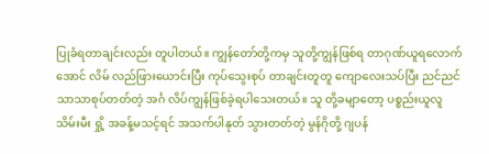ပြုခံရတာချင်းလည်း တူပါတယ်။ ကျွန်တော်တို့ကမှ သူတို့ကျွန်ဖြစ်ရ တာဂုဏ်ယူရလောက်အောင် လိမ် လည်ဖြားယောင်းပြီး ကုပ်သွေးစုပ် တာချင်းတူတူ ကျောလေးသပ်ပြီး ညင်ညင်သာသာစုပ်တတ်တဲ့ အင်္ဂ လိပ်ကျွန်ဖြစ်ခဲ့ရပါသေးတယ်။ သူ တို့ခမျာတော့ ပစ္စည်းယူလူသိမ်းမီး ရှို့ အခန့်မသင့်ရင် အသက်ပါနုတ် သွားတတ်တဲ့ မွန်ဂိုတို့ ဂျပန်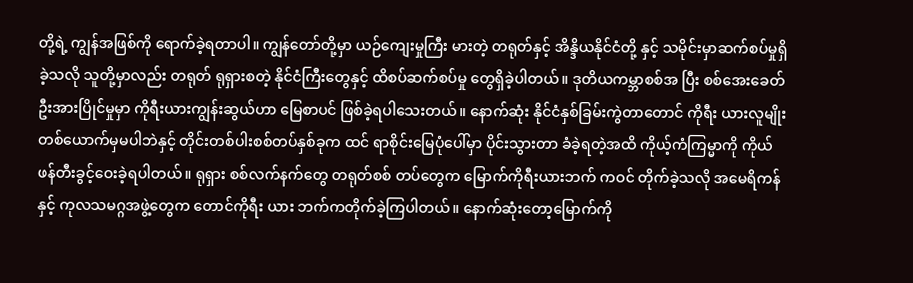တို့ရဲ့ ကျွန်အဖြစ်ကို ရောက်ခဲ့ရတာပါ။ ကျွန်တော်တို့မှာ ယဉ်ကျေးမှုကြီး မားတဲ့ တရုတ်နှင့် အိန္ဒိယနိုင်ငံတို့ နှင့် သမိုင်းမှာဆက်စပ်မှုရှိခဲ့သလို သူတို့မှာလည်း တရုတ် ရုရှားစတဲ့ နိုင်ငံကြီးတွေနှင့် ထိစပ်ဆက်စပ်မှု တွေရှိခဲ့ပါတယ်။ ဒုတိယကမ္ဘာစစ်အ ပြီး စစ်အေးခေတ်ဦးအားပြိုင်မှုမှာ ကိုရီးယားကျွန်းဆွယ်ဟာ မြေစာပင် ဖြစ်ခဲ့ရပါသေးတယ်။ နောက်ဆုံး နိုင်ငံနှစ်ခြမ်းကွဲတာတောင် ကိုရီး ယားလူမျိုးတစ်ယောက်မှမပါဘဲနှင့် တိုင်းတစ်ပါးစစ်တပ်နှစ်ခုက ထင် ရာစိုင်းမြေပုံပေါ်မှာ ပိုင်းသွားတာ ခံခဲ့ရတဲ့အထိ ကိုယ့်ကံကြမ္မာကို ကိုယ် ဖန်တီးခွင့်ဝေးခဲ့ရပါတယ်။ ရုရှား စစ်လက်နက်တွေ တရုတ်စစ် တပ်တွေက မြောက်ကိုရီးယားဘက် ကဝင် တိုက်ခဲ့သလို အမေရိကန်နှင့် ကုလသမဂ္ဂအဖွဲ့တွေက တောင်ကိုရီး ယား ဘက်ကတိုက်ခဲ့ကြပါတယ်။ နောက်ဆုံးတော့မြောက်ကို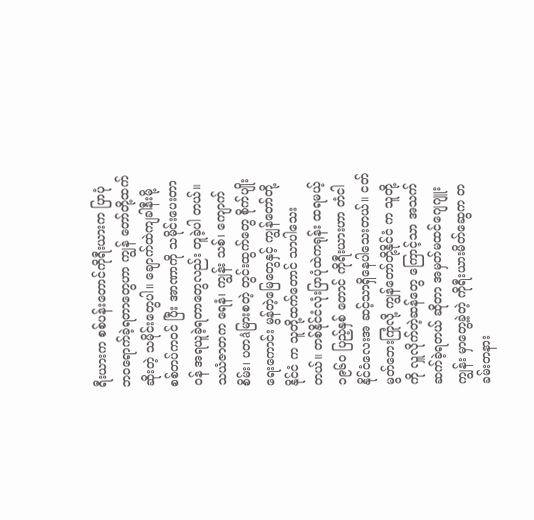ရီးယားက စစ်ပန်းတောင်ကိုရီးယားက ပြာပုံ ဘဝရောက်ခဲ့ရတာတွေဟာ ကျွန် တော်တို့ထက်ဆိုးတဲ့ သမိုင်းတွေပါ။ ချောက်ထဲကျခါနီးမို့ စစ်တပ်ကဝင် ပြီး အာဏာကို သမိုင်းပေးတာဝန် အရယူခဲ့ရတာတွေလည်း တူခဲ့ပါ တယ်။ သယံဇာတက ရေနံ၊ ကျွန်း သစ်၊ ကျောက်စိမ်း၊ ပတåမြားစတဲ့ တွင်းထွက်တွေ စိုက်ပျိုးရေးကောင်း မွန်တဲ့မြေတွေနှင့် ကျွန်တော်တို့နိုင်ငံ က သူတို့ထက်တောင် သာပါသေး တယ်။ တစ်နိုင်ငံလုံးပြာပုံထဲကရုန်း ထရမယ့် ၁၉၆ဝ ပြည့်နှစ် တောင် ကိုရီးယားဟာ တံငါနိုင်ငံလေးအ ဆင့်သာရှိနေပါသေးတယ်။ ငတ် မွတ်ဘေးကြုံလို့ ကျွန်တော်တို့နိုင်ငံ က သူတို့ကို လှူလိုက်တဲ့ဆန်တွေ ကြောင့်သာ အသက်ဆက်ခဲ့ရတယ် ဆိုတာ အမှတ်မထင်ဂျေဂျူးကျွန်း မှာတွေ့ခဲ့တဲ့ ကိုရီးယားမိတ်ဆွေက တခမ်းတနား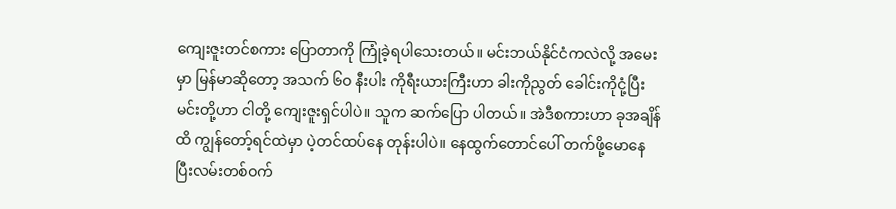ကျေးဇူးတင်စကား ပြောတာကို ကြုံခဲ့ရပါသေးတယ်။ မင်းဘယ်နိုင်ငံကလဲလို့ အမေးမှာ မြန်မာဆိုတော့ အသက် ၆ဝ နီးပါး ကိုရီးယားကြီးဟာ ခါးကိုညွတ် ခေါင်းကိုငုံ့ပြီး မင်းတို့ဟာ ငါတို့ ကျေးဇူးရှင်ပါပဲ။ သူက ဆက်ပြော ပါတယ်။ အဲဒီစကားဟာ ခုအချိန်ထိ ကျွန်တော့်ရင်ထဲမှာ ပဲ့တင်ထပ်နေ တုန်းပါပဲ။ နေထွက်တောင်ပေါ် တက်ဖို့မောနေပြီးလမ်းတစ်ဝက်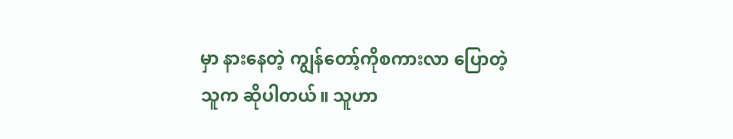မှာ နားနေတဲ့ ကျွန်တော့်ကိုစကားလာ ပြောတဲ့သူက ဆိုပါတယ်။ သူဟာ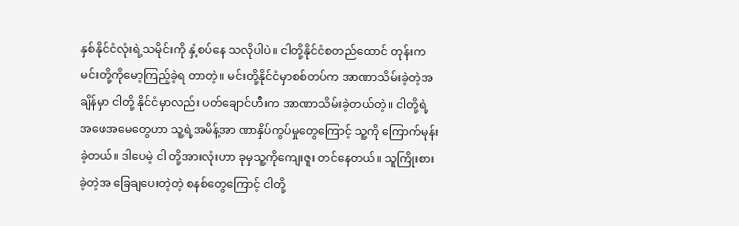နှစ်နိုင်ငံလုံးရဲ့သမိုင်းကို နှံ့စပ်နေ သလိုပါပဲ။ ငါတို့နိုင်ငံစတည်ထောင် တုန်းက မင်းတို့ကိုမော့ကြည့်ခဲ့ရ တာတဲ့။ မင်းတို့နိုင်ငံမှာစစ်တပ်က အာဏာသိမ်းခဲ့တဲ့အချိန်မှာ ငါတို့ နိုင်ငံမှာလည်း ပတ်ချောင်ဟီးက အာဏာသိမ်းခဲ့တယ်တဲ့။ ငါတို့ရဲ့ အဖေအမေတွေဟာ သူ့ရဲ့အမိန့်အာ ဏာနှိပ်ကွပ်မှုတွေကြောင့် သူ့ကို ကြောက်မုန်းခဲ့တယ်။ ဒါပေမဲ့ ငါ တို့အားလုံးဟာ ခုမှသူ့ကိုကျေးဇူး တင်နေတယ်။ သူကြိုးစားခဲ့တဲ့အ ခြေချပေးတဲ့တဲ့ စနစ်တွေကြောင့် ငါတို့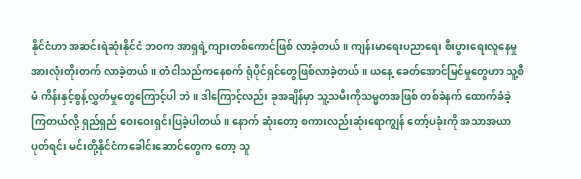နိုင်ငံဟာ အဆင်းရဲဆုံးနိုင်ငံ ဘဝက အာရှရဲ့ကျားတစ်ကောင်ဖြစ် လာခဲ့တယ်။ ကျန်းမာရေးပညာရေး စီးပွားရေးလူနေမှုအားလုံးတိုးတက် လာခဲ့တယ်။ တံငါသည်ကနေစက် ရုံပိုင်ရှင်တွေဖြစ်လာခဲ့တယ်။ ယနေ့ ခေတ်အောင်မြင်မှုတွေဟာ သူ့စီမံ ကိန်းနှင့်စွန့်လွှတ်မှုတွေကြောင့်ပါ ဘဲ။ ဒါကြောင့်လည်း ခုအချိန်မှာ သူ့သမီးကိုသမ္မတအဖြစ် တစ်ခဲနက် ထောက်ခံခဲ့ကြတယ်လို့ ရှည်ရှည် ဝေးဝေးရှင်းပြခဲ့ပါတယ်။ နောက် ဆုံးတော့ စကားလည်းဆုံးရောကျွန် တော့်ပခုံးကို အသာအယာပုတ်ရင်း မင်းတို့နိုင်ငံကခေါင်းဆောင်တွေက တော့ သူ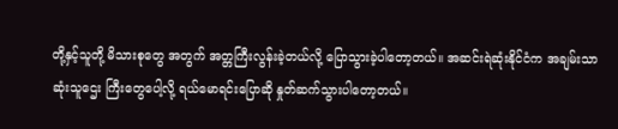တို့နှင့်သူတို့ မိသားစုတွေ အတွက် အတ္တကြီးလွန်းခဲ့တယ်လို့ ပြောသွားခဲ့ပါတော့တယ်။ အဆင်းရဲဆုံးနိုင်ငံက အချမ်းသာဆုံးသူဌေး ကြီးတွေပေါ့လို့ ရယ်မောရင်းပြောဆို နှုတ်ဆက်သွားပါတော့တယ်။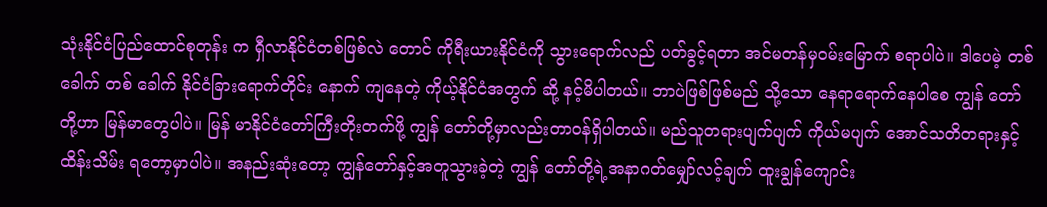သုံးနိုင်ငံပြည်ထောင်စုတုန်း က ရှီလာနိုင်ငံတစ်ဖြစ်လဲ တောင် ကိုရီးယားနိုင်ငံကို သွားရောက်လည် ပတ်ခွင့်ရတာ အင်မတန်မှဝမ်းမြောက် စရာပါပဲ။ ဒါပေမဲ့ တစ်ခေါက် တစ် ခေါက် နိုင်ငံခြားရောက်တိုင်း နောက် ကျနေတဲ့ ကိုယ့်နိုင်ငံအတွက် ဆို့ နင့်မိပါတယ်။ ဘာပဲဖြစ်ဖြစ်မည် သို့သော နေရာရောက်နေပါစေ ကျွန် တော်တို့ဟာ မြန်မာတွေပါပဲ။ မြန် မာနိုင်ငံတော်ကြီးတိုးတက်ဖို့ ကျွန် တော်တို့မှာလည်းတာဝန်ရှိပါတယ်။ မည်သူတရားပျက်ပျက် ကိုယ်မပျက် အောင်သတိတရားနှင့် ထိန်းသိမ်း ရတော့မှာပါပဲ။ အနည်းဆုံးတော့ ကျွန်တော်နှင့်အတူသွားခဲ့တဲ့ ကျွန် တော်တို့ရဲ့အနာဂတ်မျှော်လင့်ချက် ထူးချွန်ကျောင်း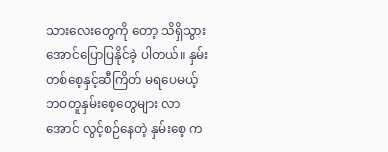သားလေးတွေကို တော့ သိရှိသွားအောင်ပြောပြနိုင်ခဲ့ ပါတယ်။ နှမ်းတစ်စေ့နှင့်ဆီကြိတ် မရပေမယ့် ဘဝတူနှမ်းစေ့တွေများ လာအောင် လွင့်စဉ်နေတဲ့ နှမ်းစေ့ က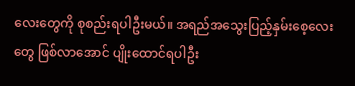လေးတွေကို စုစည်းရပါဦးမယ်။ အရည်အသွေးပြည့်နှမ်းစေ့လေးတွေ ဖြစ်လာအောင် ပျိုးထောင်ရပါဦး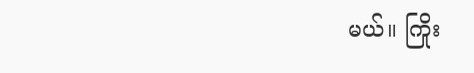မယ်။ ကြိုး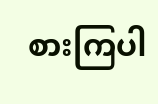စားကြပါ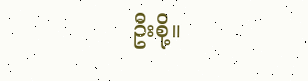ဦးစို့။